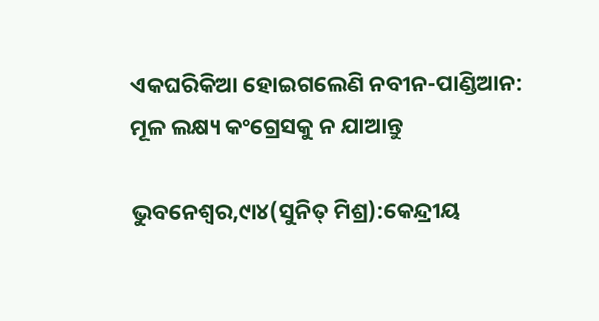ଏକଘରିକିଆ ହୋଇଗଲେଣି ନବୀନ-ପାଣ୍ଡିଆନ: ମୂଳ ଲକ୍ଷ୍ୟ କଂଗ୍ରେସକୁ ନ ଯାଆନ୍ତୁ

ଭୁବନେଶ୍ୱର,୯ା୪(ସୁନିତ୍‌ ମିଶ୍ର):କେନ୍ଦ୍ରୀୟ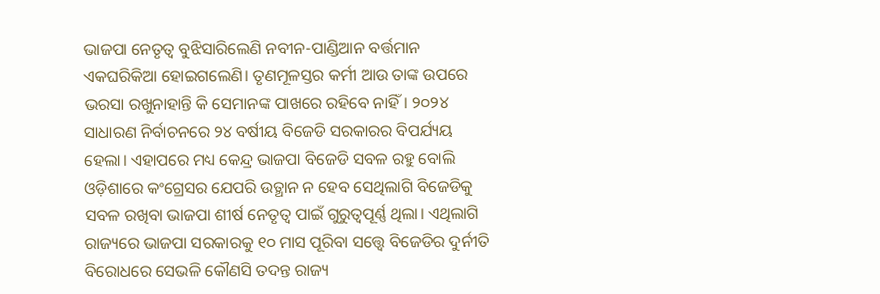ଭାଜପା ନେତୃତ୍ୱ ବୁଝିସାରିଲେଣି ନବୀନ-ପାଣ୍ଡିଆନ ବର୍ତ୍ତମାନ ଏକଘରିକିଆ ହୋଇଗଲେଣି। ତୃଣମୂଳସ୍ତର କର୍ମୀ ଆଉ ତାଙ୍କ ଉପରେ ଭରସା ରଖୁନାହାନ୍ତି କି ସେମାନଙ୍କ ପାଖରେ ରହିବେ ନାହିଁ। ୨୦୨୪ ସାଧାରଣ ନିର୍ବାଚନରେ ୨୪ ବର୍ଷୀୟ ବିଜେଡି ସରକାରର ବିପର୍ଯ୍ୟୟ ହେଲା। ଏହାପରେ ମଧ୍ୟ କେନ୍ଦ୍ର ଭାଜପା ବିଜେଡି ସବଳ ରହୁ ବୋଲି ଓଡ଼ିଶାରେ କଂଗ୍ରେସର ଯେପରି ଉତ୍ଥାନ ନ ହେବ ସେଥିଲାଗି ବିଜେଡିକୁ ସବଳ ରଖିବା ଭାଜପା ଶୀର୍ଷ ନେତୃତ୍ୱ ପାଇଁ ଗୁରୁତ୍ୱପୂର୍ଣ୍ଣ ଥିଲା। ଏଥିଲାଗି ରାଜ୍ୟରେ ଭାଜପା ସରକାରକୁ ୧୦ ମାସ ପୂରିବା ସତ୍ତ୍ୱେ ବିଜେଡିର ଦୁର୍ନୀତି ବିରୋଧରେ ସେଭଳି କୌଣସି ତଦନ୍ତ ରାଜ୍ୟ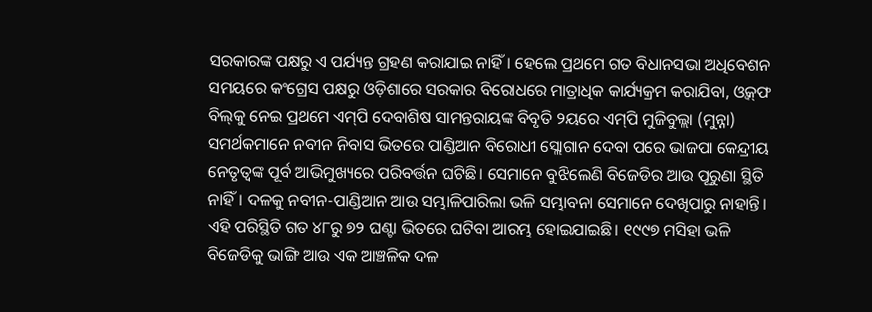ସରକାରଙ୍କ ପକ୍ଷରୁ ଏ ପର୍ଯ୍ୟନ୍ତ ଗ୍ରହଣ କରାଯାଇ ନାହିଁ। ହେଲେ ପ୍ରଥମେ ଗତ ବିଧାନସଭା ଅଧିବେଶନ ସମୟରେ କଂଗ୍ରେସ ପକ୍ଷରୁ ଓଡ଼ିଶାରେ ସରକାର ବିରୋଧରେ ମାତ୍ରାଧିକ କାର୍ଯ୍ୟକ୍ରମ କରାଯିବା, ଓ୍ବକ୍‌ଫ ବିଲ୍‌କୁ ନେଇ ପ୍ରଥମେ ଏମ୍‌ପି ଦେବାଶିଷ ସାମନ୍ତରାୟଙ୍କ ବିବୃତି ୨ୟରେ ଏମ୍‌ପି ମୁଜିବୁଲ୍ଲା (ମୁନ୍ନା) ସମର୍ଥକମାନେ ନବୀନ ନିବାସ ଭିତରେ ପାଣ୍ଡିଆନ ବିରୋଧୀ ସ୍ଲୋଗାନ ଦେବା ପରେ ଭାଜପା କେନ୍ଦ୍ରୀୟ ନେତୃତ୍ୱଙ୍କ ପୂର୍ବ ଆଭିମୁଖ୍ୟରେ ପରିବର୍ତ୍ତନ ଘଟିଛି। ସେମାନେ ବୁଝିଲେଣି ବିଜେଡିର ଆଉ ପୂରୁଣା ସ୍ଥିତି ନାହିଁ। ଦଳକୁ ନବୀନ-ପାଣ୍ଡିଆନ ଆଉ ସମ୍ଭାଳିପାରିଲା ଭଳି ସମ୍ଭାବନା ସେମାନେ ଦେଖିପାରୁ ନାହାନ୍ତି। ଏହି ପରିସ୍ଥିତି ଗତ ୪୮ରୁ ୭୨ ଘଣ୍ଟା ଭିତରେ ଘଟିବା ଆରମ୍ଭ ହୋଇଯାଇଛି। ୧୯୯୭ ମସିହା ଭଳି ବିଜେଡିକୁ ଭାଙ୍ଗି ଆଉ ଏକ ଆଞ୍ଚଳିକ ଦଳ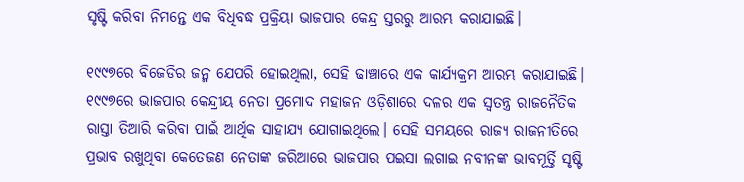ସୃଷ୍ଟି କରିବା ନିମନ୍ତେ ଏକ ବିଧିବଦ୍ଧ ପ୍ରକ୍ରିୟା ଭାଜପାର କେନ୍ଦ୍ର ସ୍ତରରୁ ଆରମ୍ଭ କରାଯାଇଛି।

୧୯୯୭ରେ ବିଜେଡିର ଜନ୍ମ ଯେପରି ହୋଇଥିଲା, ସେହି ଢାଞ୍ଚାରେ ଏକ କାର୍ଯ୍ୟକ୍ରମ ଆରମ୍ଭ କରାଯାଇଛି। ୧୯୯୭ରେ ଭାଜପାର କେନ୍ଦ୍ରୀୟ ନେତା ପ୍ରମୋଦ ମହାଜନ ଓଡ଼ିଶାରେ ଦଳର ଏକ ସ୍ବତନ୍ତ୍ର ରାଜନୈତିକ ରାସ୍ତା ତିଆରି କରିବା ପାଇଁ ଆର୍ଥିକ ସାହାଯ୍ୟ ଯୋଗାଇଥିଲେ। ସେହି ସମୟରେ ରାଜ୍ୟ ରାଜନୀତିରେ ପ୍ରଭାବ ରଖୁଥିବା କେତେଜଣ ନେତାଙ୍କ ଜରିଆରେ ଭାଜପାର ପଇସା ଲଗାଇ ନବୀନଙ୍କ ଭାବମୂର୍ତ୍ତି ସୃଷ୍ଟି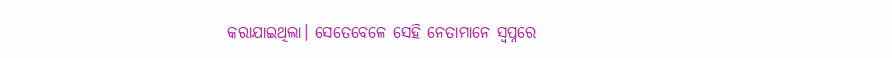କରାଯାଇଥିଲା। ସେତେବେଳେ ସେହି ନେତାମାନେ ସ୍ବପ୍ନରେ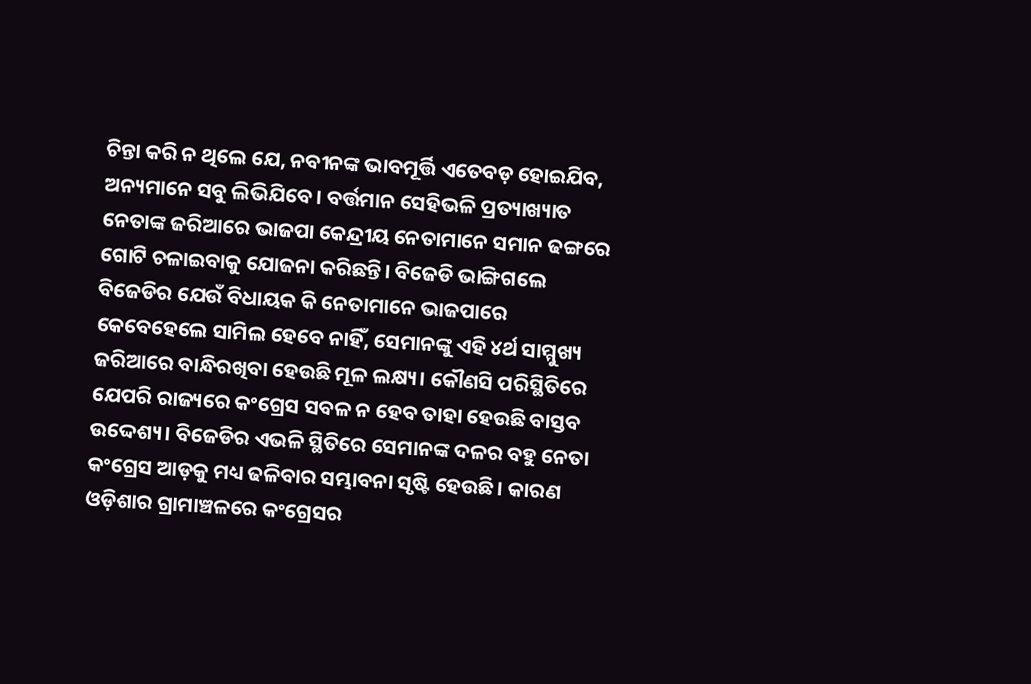ଚିନ୍ତା କରି ନ ଥିଲେ ଯେ, ନବୀନଙ୍କ ଭାବମୂର୍ତ୍ତି ଏତେବଡ଼ ହୋଇଯିବ, ଅନ୍ୟମାନେ ସବୁ ଲିଭିଯିବେ। ବର୍ତ୍ତମାନ ସେହିଭଳି ପ୍ରତ୍ୟାଖ୍ୟାତ ନେତାଙ୍କ ଜରିଆରେ ଭାଜପା କେନ୍ଦ୍ରୀୟ ନେତାମାନେ ସମାନ ଢଙ୍ଗରେ ଗୋଟି ଚଳାଇବାକୁ ଯୋଜନା କରିଛନ୍ତି। ବିଜେଡି ଭାଙ୍ଗିଗଲେ ବିଜେଡିର ଯେଉଁ ବିଧାୟକ କି ନେତାମାନେ ଭାଜପାରେ କେବେହେଲେ ସାମିଲ ହେବେ ନାହିଁ, ସେମାନଙ୍କୁ ଏହି ୪ର୍ଥ ସାମ୍ମୁଖ୍ୟ ଜରିଆରେ ବାନ୍ଧିରଖିବା ହେଉଛି ମୂଳ ଲକ୍ଷ୍ୟ। କୌଣସି ପରିସ୍ଥିତିରେ ଯେପରି ରାଜ୍ୟରେ କଂଗ୍ରେସ ସବଳ ନ ହେବ ତାହା ହେଉଛି ବାସ୍ତବ ଉଦ୍ଦେଶ୍ୟ। ବିଜେଡିର ଏଭଳି ସ୍ଥିତିରେ ସେମାନଙ୍କ ଦଳର ବହୁ ନେତା କଂଗ୍ରେସ ଆଡ଼କୁ ମଧ୍ୟ ଢଳିବାର ସମ୍ଭାବନା ସୃଷ୍ଟି ହେଉଛି। କାରଣ ଓଡ଼ିଶାର ଗ୍ରାମାଞ୍ଚଳରେ କଂଗ୍ରେସର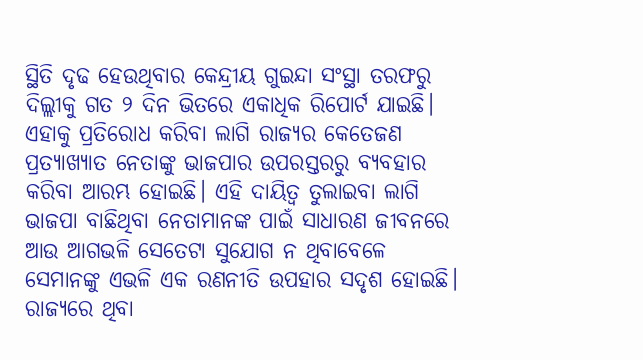ସ୍ଥିତି ଦୃଢ ହେଉଥିବାର କେନ୍ଦ୍ରୀୟ ଗୁଇନ୍ଦା ସଂସ୍ଥା ତରଫରୁ ଦିଲ୍ଲୀକୁ ଗତ ୨ ଦିନ ଭିତରେ ଏକାଧିକ ରିପୋର୍ଟ ଯାଇଛି। ଏହାକୁ ପ୍ରତିରୋଧ କରିବା ଲାଗି ରାଜ୍ୟର କେତେଜଣ ପ୍ରତ୍ୟାଖ୍ୟାତ ନେତାଙ୍କୁ ଭାଜପାର ଉପରସ୍ତରରୁ ବ୍ୟବହାର କରିବା ଆରମ୍ଭ ହୋଇଛି। ଏହି ଦାୟିତ୍ୱ ତୁଲାଇବା ଲାଗି ଭାଜପା ବାଛିଥିବା ନେତାମାନଙ୍କ ପାଇଁ ସାଧାରଣ ଜୀବନରେ ଆଉ ଆଗଭଳି ସେତେଟା ସୁଯୋଗ ନ ଥିବାବେଳେ ସେମାନଙ୍କୁ ଏଭଳି ଏକ ରଣନୀତି ଉପହାର ସଦୃଶ ହୋଇଛି। ରାଜ୍ୟରେ ଥିବା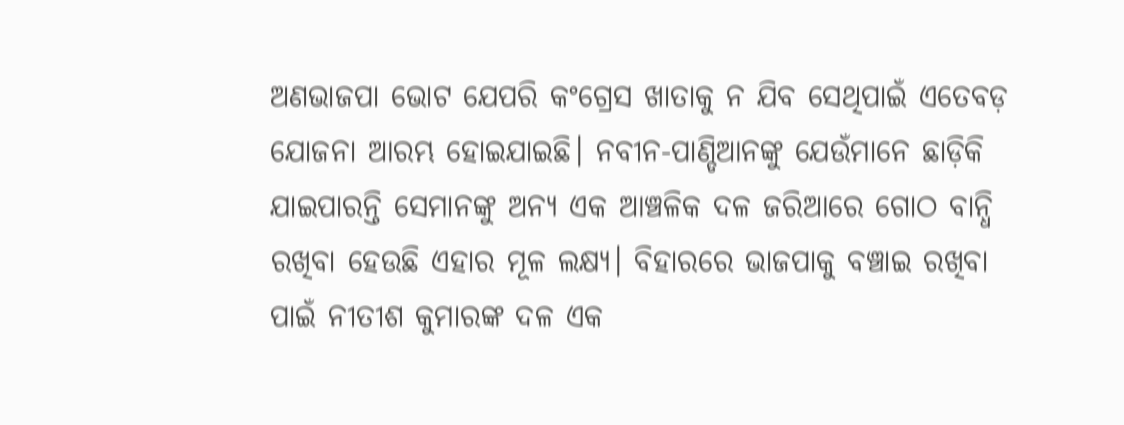ଅଣଭାଜପା ଭୋଟ ଯେପରି କଂଗ୍ରେସ ଖାତାକୁ ନ ଯିବ ସେଥିପାଇଁ ଏତେବଡ଼ ଯୋଜନା ଆରମ୍ଭ ହୋଇଯାଇଛି। ନବୀନ-ପାଣ୍ଡିଆନଙ୍କୁ ଯେଉଁମାନେ ଛାଡ଼ିକି ଯାଇପାରନ୍ତି ସେମାନଙ୍କୁ ଅନ୍ୟ ଏକ ଆଞ୍ଚଳିକ ଦଳ ଜରିଆରେ ଗୋଠ ବାନ୍ଧି ରଖିବା ହେଉଛି ଏହାର ମୂଳ ଲକ୍ଷ୍ୟ। ବିହାରରେ ଭାଜପାକୁ ବଞ୍ଚାଇ ରଖିବା ପାଇଁ ନୀତୀଶ କୁମାରଙ୍କ ଦଳ ଏକ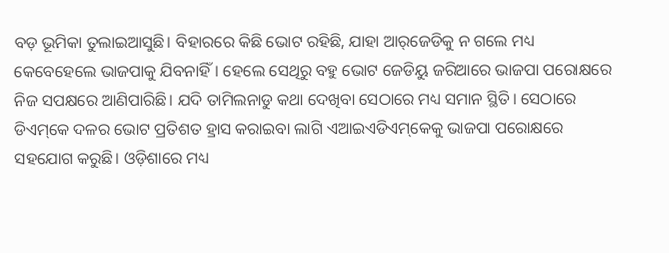ବଡ଼ ଭୂମିକା ତୁଲାଇଆସୁଛି। ବିହାରରେ କିଛି ଭୋଟ ରହିଛି, ଯାହା ଆର୍‌ଜେଡିକୁ ନ ଗଲେ ମଧ୍ୟ କେବେହେଲେ ଭାଜପାକୁ ଯିବନାହିଁ। ହେଲେ ସେଥିରୁ ବହୁ ଭୋଟ ଜେଡିୟୁ ଜରିଆରେ ଭାଜପା ପରୋକ୍ଷରେ ନିଜ ସପକ୍ଷରେ ଆଣିପାରିଛି। ଯଦି ତାମିଲନାଡୁ କଥା ଦେଖିବା ସେଠାରେ ମଧ୍ୟ ସମାନ ସ୍ଥିତି। ସେଠାରେ ଡିଏମ୍‌କେ ଦଳର ଭୋଟ ପ୍ରତିଶତ ହ୍ରାସ କରାଇବା ଲାଗି ଏଆଇଏଡିଏମ୍‌କେକୁ ଭାଜପା ପରୋକ୍ଷରେ ସହଯୋଗ କରୁଛି। ଓଡ଼ିଶାରେ ମଧ୍ୟ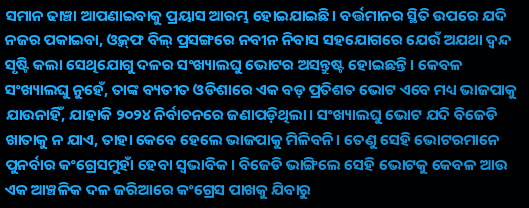ସମାନ ଢାଞ୍ଚା ଆପଣାଇବାକୁ ପ୍ରୟାସ ଆରମ୍ଭ ହୋଇଯାଇଛି। ବର୍ତ୍ତମାନର ସ୍ଥିତି ଉପରେ ଯଦି ନଜର ପକାଇବା, ଓ୍ବକ୍‌ଫ ବିଲ୍‌ ପ୍ରସଙ୍ଗରେ ନବୀନ ନିବାସ ସହଯୋଗରେ ଯେଉଁ ଅଯଥା ଦ୍ୱନ୍ଦ ସୃଷ୍ଟି କଲା ସେଥିଯୋଗୁ ଦଳର ସଂଖ୍ୟାଲଘୁ ଭୋଟର ଅସନ୍ତୁଷ୍ଟ ହୋଇଛନ୍ତି। କେବଳ ସଂଖ୍ୟାଲଘୁ ନୁହେଁ, ତାଙ୍କ ବ୍ୟତୀତ ଓଡିଶାରେ ଏକ ବଡ଼ ପ୍ରତିଶତ ଭୋଟ ଏବେ ମଧ୍ୟ ଭାଜପାକୁ ଯାଉନାହିଁ, ଯାହାକି ୨୦୨୪ ନିର୍ବାଚନରେ ଜଣାପଡ଼ିଥିଲା। ସଂଖ୍ୟାଲଘୁ ଭୋଟ ଯଦି ବିଜେଡି ଖାତାକୁ ନ ଯାଏ, ତାହା କେବେ ହେଲେ ଭାଜପାକୁ ମିଳିବନି। ତେଣୁ ସେହି ଭୋଟରମାନେ ପୁନର୍ବାର କଂଗ୍ରେସମୁହାଁ ହେବା ସ୍ବଭାବିକ। ବିଜେଡି ଭାଙ୍ଗିଲେ ସେହି ଭୋଟକୁ କେବଳ ଆଉ ଏକ ଆଞ୍ଚଳିକ ଦଳ ଜରିଆରେ କଂଗ୍ରେସ ପାଖକୁ ଯିବାରୁ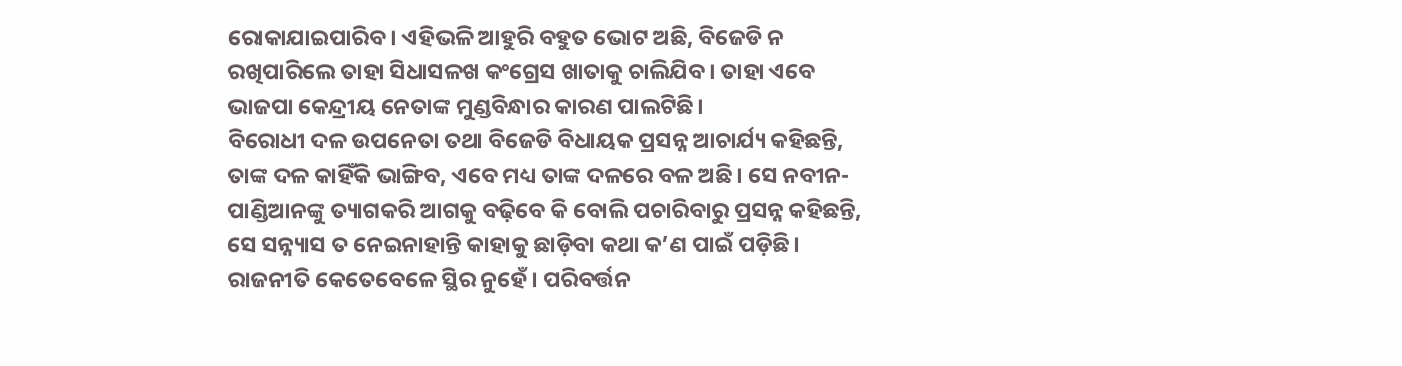ରୋକାଯାଇପାରିବ। ଏହିଭଳି ଆହୁରି ବହୁତ ଭୋଟ ଅଛି, ବିଜେଡି ନ ରଖିପାରିଲେ ତାହା ସିଧାସଳଖ କଂଗ୍ରେସ ଖାତାକୁ ଚାଲିଯିବ। ତାହା ଏବେ ଭାଜପା କେନ୍ଦ୍ରୀୟ ନେତାଙ୍କ ମୁଣ୍ଡବିନ୍ଧାର କାରଣ ପାଲଟିଛି।
ବିରୋଧୀ ଦଳ ଉପନେତା ତଥା ବିଜେଡି ବିଧାୟକ ପ୍ରସନ୍ନ ଆଚାର୍ଯ୍ୟ କହିଛନ୍ତି, ତାଙ୍କ ଦଳ କାହିଁକି ଭାଙ୍ଗିବ, ଏବେ ମଧ୍ୟ ତାଙ୍କ ଦଳରେ ବଳ ଅଛି। ସେ ନବୀନ-ପାଣ୍ଡିଆନଙ୍କୁ ତ୍ୟାଗକରି ଆଗକୁ ବଢ଼ିବେ କି ବୋଲି ପଚାରିବାରୁ ପ୍ରସନ୍ନ କହିଛନ୍ତି, ସେ ସନ୍ନ୍ୟାସ ତ ନେଇନାହାନ୍ତି କାହାକୁ ଛାଡ଼ିବା କଥା କ’ଣ ପାଇଁ ପଡ଼ିଛି। ରାଜନୀତି କେତେବେଳେ ସ୍ଥିର ନୁହେଁ। ପରିବର୍ତ୍ତନ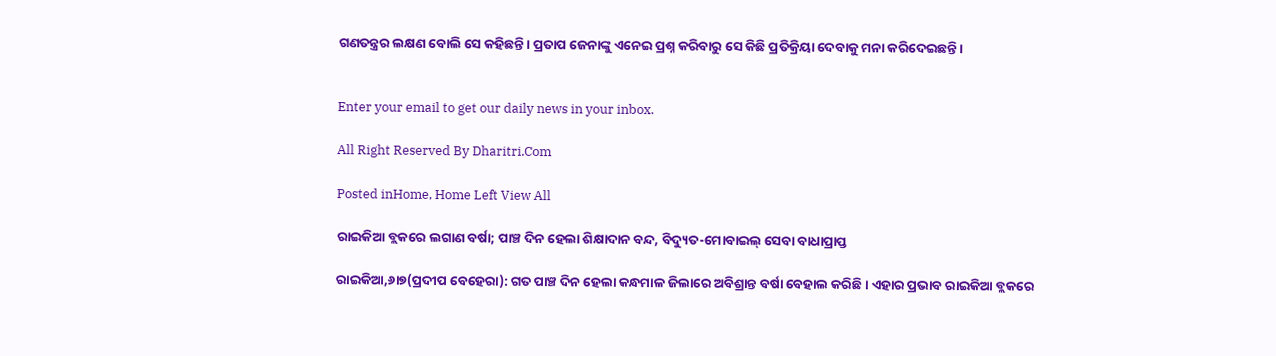ଗଣତନ୍ତ୍ରର ଲକ୍ଷଣ ବୋଲି ସେ କହିଛନ୍ତି। ପ୍ରତାପ ଜେନାଙ୍କୁ ଏନେଇ ପ୍ରଶ୍ନ କରିବାରୁ ସେ କିଛି ପ୍ରତିକ୍ରିୟା ଦେବାକୁ ମନା କରିଦେଇଛନ୍ତି।


Enter your email to get our daily news in your inbox.

All Right Reserved By Dharitri.Com

Posted inHome, Home Left View All

ରାଇକିଆ ବ୍ଲକରେ ଲଗାଣ ବର୍ଷା; ପାଞ୍ଚ ଦିନ ହେଲା ଶିକ୍ଷାଦାନ ବନ୍ଦ, ବିଦ୍ୟୁତ-ମୋବାଇଲ୍ ସେବା ବାଧାପ୍ରାପ୍ତ

ରାଇକିଆ,୬ା୭(ପ୍ରଦୀପ ବେହେରା): ଗତ ପାଞ୍ଚ ଦିନ ହେଲା କନ୍ଧମାଳ ଜିଲାରେ ଅବିଶ୍ରାନ୍ତ ବର୍ଷା ବେହାଲ କରିଛି । ଏହାର ପ୍ରଭାବ ରାଇକିଆ ବ୍ଲକରେ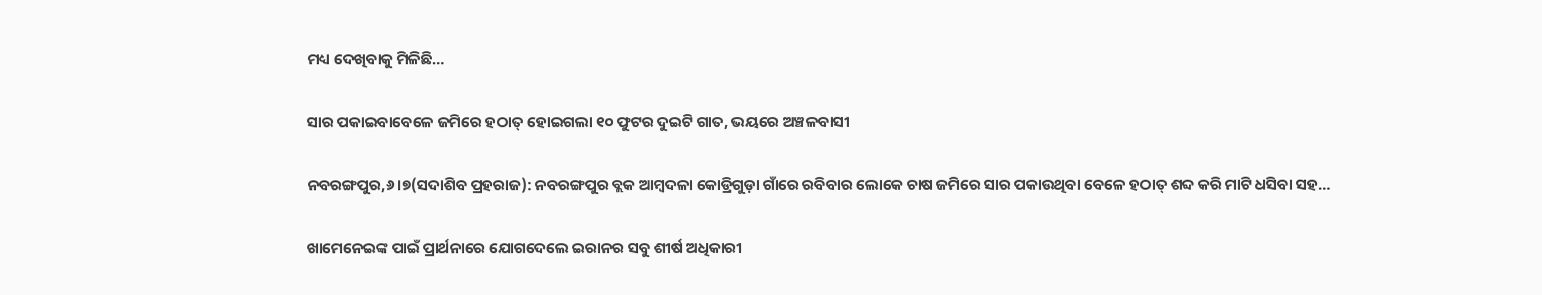ମଧ୍ୟ ଦେଖିବାକୁ ମିଳିଛି…

ସାର ପକାଇବାବେଳେ ଜମିରେ ହଠାତ୍‌ ହୋଇଗଲା ୧୦ ଫୁଟର ଦୁଇଟି ଗାତ, ଭୟରେ ଅଞ୍ଚଳବାସୀ

ନବରଙ୍ଗପୁର,୬।୭(ସଦାଶିବ ପ୍ରହରାଜ): ନବରଙ୍ଗପୁର ବ୍ଲକ ଆମ୍ବଦଳା କୋଡ୍ରିଗୁଡ଼ା ଗାଁରେ ରବିବାର ଲୋକେ ଚାଷ ଜମିରେ ସାର ପକାଉଥିବା ବେଳେ ହଠାତ୍‌ ଶବ୍ଦ କରି ମାଟି ଧସିବା ସହ…

ଖାମେନେଇଙ୍କ ପାଇଁ ପ୍ରାର୍ଥନାରେ ଯୋଗଦେଲେ ଇରାନର ସବୁ ଶୀର୍ଷ ଅଧିକାରୀ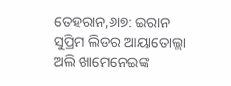ତେହରାନ,୬ା୭: ଇରାନ ସୁପ୍ରିମ ଲିଡର ଆୟାତୋଲ୍ଲା ଅଲି ଖାମେନେଇଙ୍କ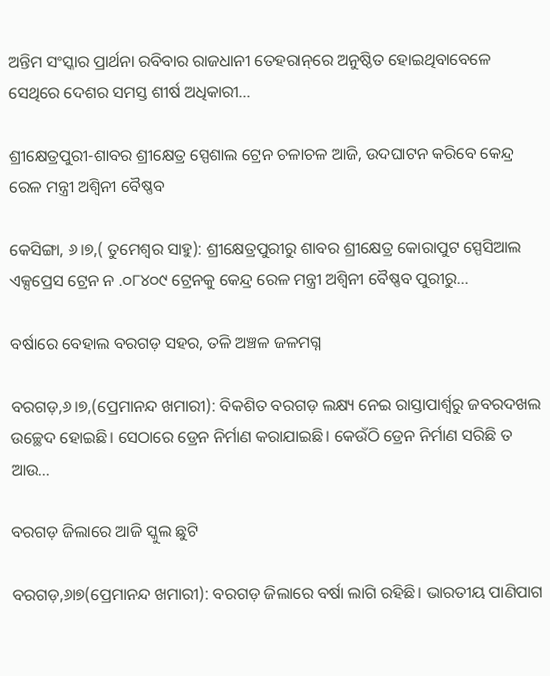ଅନ୍ତିମ ସଂସ୍କାର ପ୍ରାର୍ଥନା ରବିବାର ରାଜଧାନୀ ତେହରାନ୍‌ରେ ଅନୁଷ୍ଠିତ ହୋଇଥିବାବେଳେ ସେଥିରେ ଦେଶର ସମସ୍ତ ଶୀର୍ଷ ଅଧିକାରୀ…

ଶ୍ରୀକ୍ଷେତ୍ରପୁରୀ-ଶାବର ଶ୍ରୀକ୍ଷେତ୍ର ସ୍ପେଶାଲ ଟ୍ରେନ ଚଳାଚଳ ଆଜି, ଉଦଘାଟନ କରିବେ କେନ୍ଦ୍ର ରେଳ ମନ୍ତ୍ରୀ ଅଶ୍ୱିନୀ ବୈଷ୍ଣବ

କେସିଙ୍ଗା, ୬।୭,( ତୁମେଶ୍ୱର ସାହୁ): ଶ୍ରୀକ୍ଷେତ୍ରପୁରୀରୁ ଶାବର ଶ୍ରୀକ୍ଷେତ୍ର କୋରାପୁଟ ସ୍ପେସିଆଲ ଏକ୍ସପ୍ରେସ ଟ୍ରେନ ନ .୦୮୪୦୯ ଟ୍ରେନକୁ କେନ୍ଦ୍ର ରେଳ ମନ୍ତ୍ରୀ ଅଶ୍ୱିନୀ ବୈଷ୍ଣବ ପୁରୀରୁ…

ବର୍ଷାରେ ବେହାଲ ବରଗଡ଼ ସହର, ତଳି ଅଞ୍ଚଳ ଜଳମଗ୍ନ

ବରଗଡ଼,୬।୭,(ପ୍ରେମାନନ୍ଦ ଖମାରୀ): ବିକଶିତ ବରଗଡ଼ ଲକ୍ଷ୍ୟ ନେଇ ରାସ୍ତାପାର୍ଶ୍ୱରୁ ଜବରଦଖଲ ଉଚ୍ଛେଦ ହୋଇଛି। ସେଠାରେ ଡ୍ରେନ ନିର୍ମାଣ କରାଯାଇଛି। କେଉଁଠି ଡ୍ରେନ ନିର୍ମାଣ ସରିଛି ତ ଆଉ…

ବରଗଡ଼ ଜିଲାରେ ଆଜି ସ୍କୁଲ ଛୁଟି

ବରଗଡ଼,୬ା୭(ପ୍ରେମାନନ୍ଦ ଖମାରୀ): ବରଗଡ଼ ଜିଲାରେ ବର୍ଷା ଲାଗି ରହିଛି। ଭାରତୀୟ ପାଣିପାଗ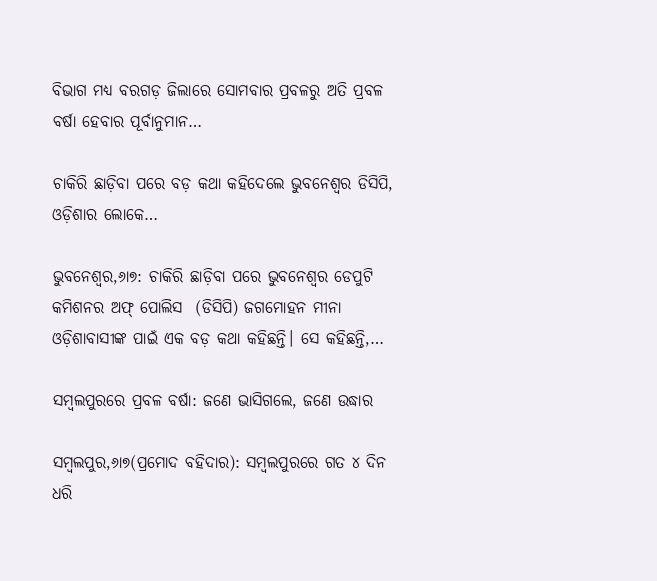ବିଭାଗ ମଧ୍ୟ ବରଗଡ଼ ଜିଲାରେ ସୋମବାର ପ୍ରବଳରୁ ଅତି ପ୍ରବଳ ବର୍ଷା ହେବାର ପୂର୍ବାନୁମାନ…

ଚାକିରି ଛାଡ଼ିବା ପରେ ବଡ଼ କଥା କହିଦେଲେ ଭୁବନେଶ୍ୱର ଡିସିପି, ଓଡ଼ିଶାର ଲୋକେ…

ଭୁବନେଶ୍ୱର,୬ା୭: ଚାକିରି ଛାଡ଼ିବା ପରେ ଭୁବନେଶ୍ୱର ଡେପୁଟି କମିଶନର ଅଫ୍ ପୋଲିସ  (ଡିସିପି) ଜଗମୋହନ ମୀନା ଓଡ଼ିଶାବାସୀଙ୍କ ପାଇଁ ଏକ ବଡ଼ କଥା କହିଛନ୍ତି। ସେ କହିଛନ୍ତି,…

ସମ୍ବଲପୁରରେ ପ୍ରବଳ ବର୍ଷା: ଜଣେ ଭାସିଗଲେ, ଜଣେ ଉଦ୍ଧାର

ସମ୍ବଲପୁର,୬ା୭(ପ୍ରମୋଦ ବହିଦାର): ସମ୍ବଲପୁରରେ ଗତ ୪ ଦିନ ଧରି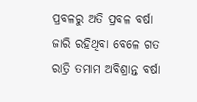ପ୍ରବଳରୁ ଅତି ପ୍ରବଳ ବର୍ଷା ଜାରି ରହିଥିବା ବେଳେ ଗତ ରାତ୍ରି ତମାମ ଅବିଶ୍ରାନ୍ତ ବର୍ଷା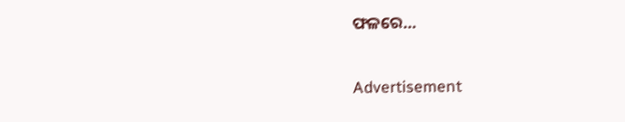ଫଳରେ…

Advertisement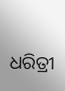ଧରିତ୍ରୀ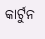କାର୍ଟୁନ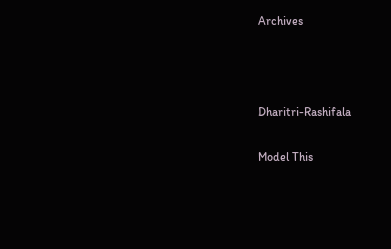Archives



Dharitri-Rashifala

Model This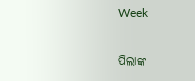Week

ପିଲାଙ୍କ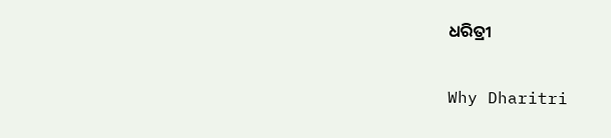ଧରିତ୍ରୀ

Why Dharitri